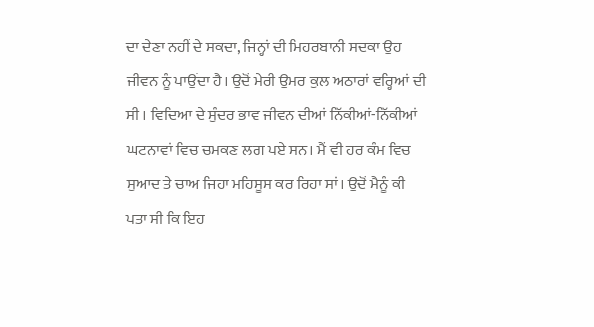ਦਾ ਦੇਣਾ ਨਹੀਂ ਦੇ ਸਕਦਾ, ਜਿਨ੍ਹਾਂ ਦੀ ਮਿਹਰਬਾਨੀ ਸਦਕਾ ਉਹ ਜੀਵਨ ਨੂੰ ਪਾਉਂਦਾ ਹੈ। ਉਦੋਂ ਮੇਰੀ ਉਮਰ ਕੁਲ ਅਠਾਰਾਂ ਵਰ੍ਹਿਆਂ ਦੀ ਸੀ । ਵਿਦਿਆ ਦੇ ਸੁੰਦਰ ਭਾਵ ਜੀਵਨ ਦੀਆਂ ਨਿੱਕੀਆਂ-ਨਿੱਕੀਆਂ ਘਟਨਾਵਾਂ ਵਿਚ ਚਮਕਣ ਲਗ ਪਏ ਸਨ। ਮੈਂ ਵੀ ਹਰ ਕੰਮ ਵਿਚ ਸੁਆਦ ਤੇ ਚਾਅ ਜਿਹਾ ਮਹਿਸੂਸ ਕਰ ਰਿਹਾ ਸਾਂ। ਉਦੋਂ ਮੈਨੂੰ ਕੀ ਪਤਾ ਸੀ ਕਿ ਇਹ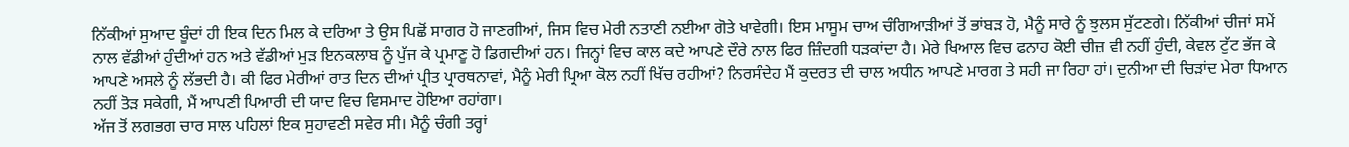ਨਿੱਕੀਆਂ ਸੁਆਦ ਬੂੰਦਾਂ ਹੀ ਇਕ ਦਿਨ ਮਿਲ ਕੇ ਦਰਿਆ ਤੇ ਉਸ ਪਿਛੋਂ ਸਾਗਰ ਹੋ ਜਾਣਗੀਆਂ, ਜਿਸ ਵਿਚ ਮੇਰੀ ਨਤਾਣੀ ਨਈਆ ਗੋਤੇ ਖਾਵੇਗੀ। ਇਸ ਮਾਸੂਮ ਚਾਅ ਚੰਗਿਆੜੀਆਂ ਤੋਂ ਭਾਂਬੜ ਹੋ, ਮੈਨੂੰ ਸਾਰੇ ਨੂੰ ਝੁਲਸ ਸੁੱਟਣਗੇ। ਨਿੱਕੀਆਂ ਚੀਜਾਂ ਸਮੇਂ ਨਾਲ ਵੱਡੀਆਂ ਹੁੰਦੀਆਂ ਹਨ ਅਤੇ ਵੱਡੀਆਂ ਮੁੜ ਇਨਕਲਾਬ ਨੂੰ ਪੁੱਜ ਕੇ ਪ੍ਰਮਾਣੂ ਹੋ ਡਿਗਦੀਆਂ ਹਨ। ਜਿਨ੍ਹਾਂ ਵਿਚ ਕਾਲ ਕਦੇ ਆਪਣੇ ਦੌਰੇ ਨਾਲ ਫਿਰ ਜ਼ਿੰਦਗੀ ਧੜਕਾਂਦਾ ਹੈ। ਮੇਰੇ ਖਿਆਲ ਵਿਚ ਫਨਾਹ ਕੋਈ ਚੀਜ਼ ਵੀ ਨਹੀਂ ਹੁੰਦੀ, ਕੇਵਲ ਟੁੱਟ ਭੱਜ ਕੇ ਆਪਣੇ ਅਸਲੇ ਨੂੰ ਲੱਭਦੀ ਹੈ। ਕੀ ਫਿਰ ਮੇਰੀਆਂ ਰਾਤ ਦਿਨ ਦੀਆਂ ਪ੍ਰੀਤ ਪ੍ਰਾਰਥਨਾਵਾਂ, ਮੈਨੂੰ ਮੇਰੀ ਪ੍ਰਿਆ ਕੋਲ ਨਹੀਂ ਖਿੱਚ ਰਹੀਆਂ? ਨਿਰਸੰਦੇਹ ਮੈਂ ਕੁਦਰਤ ਦੀ ਚਾਲ ਅਧੀਨ ਆਪਣੇ ਮਾਰਗ ਤੇ ਸਹੀ ਜਾ ਰਿਹਾ ਹਾਂ। ਦੁਨੀਆ ਦੀ ਚਿੜਾਂਦ ਮੇਰਾ ਧਿਆਨ ਨਹੀਂ ਤੋੜ ਸਕੇਗੀ, ਮੈਂ ਆਪਣੀ ਪਿਆਰੀ ਦੀ ਯਾਦ ਵਿਚ ਵਿਸਮਾਦ ਹੋਇਆ ਰਹਾਂਗਾ।
ਅੱਜ ਤੋਂ ਲਗਭਗ ਚਾਰ ਸਾਲ ਪਹਿਲਾਂ ਇਕ ਸੁਹਾਵਣੀ ਸਵੇਰ ਸੀ। ਮੈਨੂੰ ਚੰਗੀ ਤਰ੍ਹਾਂ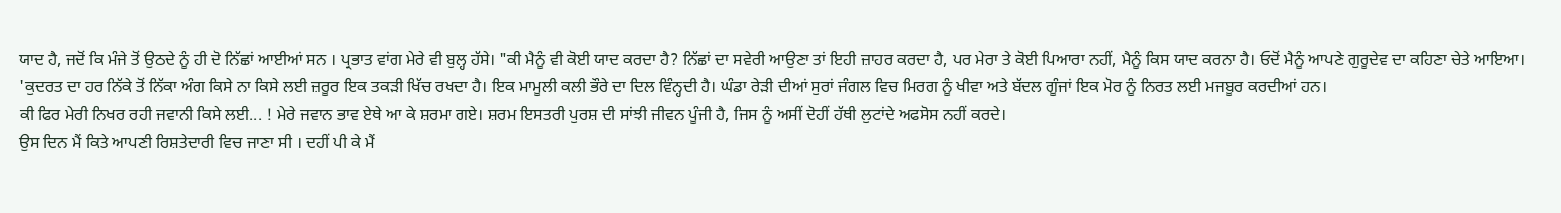ਯਾਦ ਹੈ, ਜਦੋਂ ਕਿ ਮੰਜੇ ਤੋਂ ਉਠਦੇ ਨੂੰ ਹੀ ਦੋ ਨਿੱਛਾਂ ਆਈਆਂ ਸਨ । ਪ੍ਰਭਾਤ ਵਾਂਗ ਮੇਰੇ ਵੀ ਬੁਲ੍ਹ ਹੱਸੇ। "ਕੀ ਮੈਨੂੰ ਵੀ ਕੋਈ ਯਾਦ ਕਰਦਾ ਹੈ? ਨਿੱਛਾਂ ਦਾ ਸਵੇਰੀ ਆਉਣਾ ਤਾਂ ਇਹੀ ਜ਼ਾਹਰ ਕਰਦਾ ਹੈ, ਪਰ ਮੇਰਾ ਤੇ ਕੋਈ ਪਿਆਰਾ ਨਹੀਂ, ਮੈਨੂੰ ਕਿਸ ਯਾਦ ਕਰਨਾ ਹੈ। ਓਦੋਂ ਮੈਨੂੰ ਆਪਣੇ ਗੁਰੂਦੇਵ ਦਾ ਕਹਿਣਾ ਚੇਤੇ ਆਇਆ।
'ਕੁਦਰਤ ਦਾ ਹਰ ਨਿੱਕੇ ਤੋਂ ਨਿੱਕਾ ਅੰਗ ਕਿਸੇ ਨਾ ਕਿਸੇ ਲਈ ਜ਼ਰੂਰ ਇਕ ਤਕੜੀ ਖਿੱਚ ਰਖਦਾ ਹੈ। ਇਕ ਮਾਮੂਲੀ ਕਲੀ ਭੌਰੇ ਦਾ ਦਿਲ ਵਿੰਨ੍ਹਦੀ ਹੈ। ਘੰਡਾ ਰੇੜੀ ਦੀਆਂ ਸੁਰਾਂ ਜੰਗਲ ਵਿਚ ਮਿਰਗ ਨੂੰ ਖੀਵਾ ਅਤੇ ਬੱਦਲ ਗੂੰਜਾਂ ਇਕ ਮੋਰ ਨੂੰ ਨਿਰਤ ਲਈ ਮਜਬੂਰ ਕਰਦੀਆਂ ਹਨ।
ਕੀ ਫਿਰ ਮੇਰੀ ਨਿਖਰ ਰਹੀ ਜਵਾਨੀ ਕਿਸੇ ਲਈ... ! ਮੇਰੇ ਜਵਾਨ ਭਾਵ ਏਥੇ ਆ ਕੇ ਸ਼ਰਮਾ ਗਏ। ਸ਼ਰਮ ਇਸਤਰੀ ਪੁਰਸ਼ ਦੀ ਸਾਂਝੀ ਜੀਵਨ ਪੂੰਜੀ ਹੈ, ਜਿਸ ਨੂੰ ਅਸੀਂ ਦੋਹੀਂ ਹੱਥੀ ਲੁਟਾਂਦੇ ਅਫਸੋਸ ਨਹੀਂ ਕਰਦੇ।
ਉਸ ਦਿਨ ਮੈਂ ਕਿਤੇ ਆਪਣੀ ਰਿਸ਼ਤੇਦਾਰੀ ਵਿਚ ਜਾਣਾ ਸੀ । ਦਹੀਂ ਪੀ ਕੇ ਮੈਂ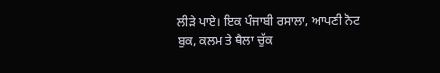ਲੀੜੇ ਪਾਏ। ਇਕ ਪੰਜਾਬੀ ਰਸਾਲਾ, ਆਪਣੀ ਨੋਟ ਬੁਕ, ਕਲਮ ਤੇ ਥੈਲਾ ਚੁੱਕ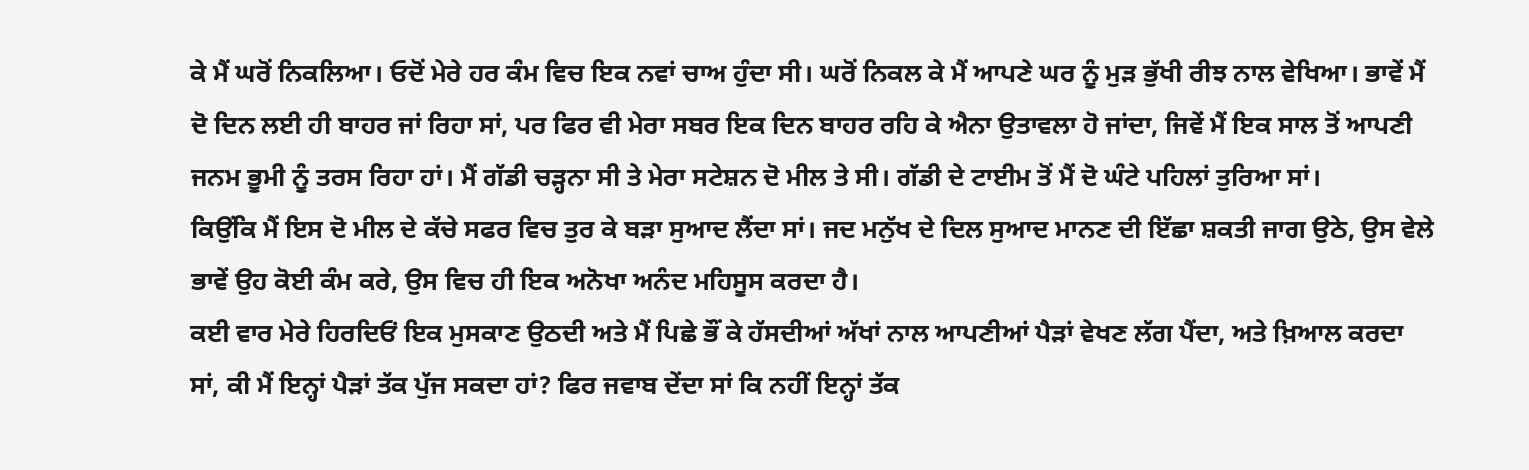ਕੇ ਮੈਂ ਘਰੋਂ ਨਿਕਲਿਆ। ਓਦੋਂ ਮੇਰੇ ਹਰ ਕੰਮ ਵਿਚ ਇਕ ਨਵਾਂ ਚਾਅ ਹੁੰਦਾ ਸੀ। ਘਰੋਂ ਨਿਕਲ ਕੇ ਮੈਂ ਆਪਣੇ ਘਰ ਨੂੰ ਮੁੜ ਭੁੱਖੀ ਰੀਝ ਨਾਲ ਵੇਖਿਆ। ਭਾਵੇਂ ਮੈਂ ਦੋ ਦਿਨ ਲਈ ਹੀ ਬਾਹਰ ਜਾਂ ਰਿਹਾ ਸਾਂ, ਪਰ ਫਿਰ ਵੀ ਮੇਰਾ ਸਬਰ ਇਕ ਦਿਨ ਬਾਹਰ ਰਹਿ ਕੇ ਐਨਾ ਉਤਾਵਲਾ ਹੋ ਜਾਂਦਾ, ਜਿਵੇਂ ਮੈਂ ਇਕ ਸਾਲ ਤੋਂ ਆਪਣੀ ਜਨਮ ਭੂਮੀ ਨੂੰ ਤਰਸ ਰਿਹਾ ਹਾਂ। ਮੈਂ ਗੱਡੀ ਚੜ੍ਹਨਾ ਸੀ ਤੇ ਮੇਰਾ ਸਟੇਸ਼ਨ ਦੋ ਮੀਲ ਤੇ ਸੀ। ਗੱਡੀ ਦੇ ਟਾਈਮ ਤੋਂ ਮੈਂ ਦੋ ਘੰਟੇ ਪਹਿਲਾਂ ਤੁਰਿਆ ਸਾਂ।
ਕਿਉਂਕਿ ਮੈਂ ਇਸ ਦੋ ਮੀਲ ਦੇ ਕੱਚੇ ਸਫਰ ਵਿਚ ਤੁਰ ਕੇ ਬੜਾ ਸੁਆਦ ਲੈਂਦਾ ਸਾਂ। ਜਦ ਮਨੁੱਖ ਦੇ ਦਿਲ ਸੁਆਦ ਮਾਨਣ ਦੀ ਇੱਛਾ ਸ਼ਕਤੀ ਜਾਗ ਉਠੇ, ਉਸ ਵੇਲੇ ਭਾਵੇਂ ਉਹ ਕੋਈ ਕੰਮ ਕਰੇ, ਉਸ ਵਿਚ ਹੀ ਇਕ ਅਨੋਖਾ ਅਨੰਦ ਮਹਿਸੂਸ ਕਰਦਾ ਹੈ।
ਕਈ ਵਾਰ ਮੇਰੇ ਹਿਰਦਿਓਂ ਇਕ ਮੁਸਕਾਣ ਉਠਦੀ ਅਤੇ ਮੈਂ ਪਿਛੇ ਭੌਂ ਕੇ ਹੱਸਦੀਆਂ ਅੱਖਾਂ ਨਾਲ ਆਪਣੀਆਂ ਪੈੜਾਂ ਵੇਖਣ ਲੱਗ ਪੈਂਦਾ, ਅਤੇ ਖ਼ਿਆਲ ਕਰਦਾ ਸਾਂ, ਕੀ ਮੈਂ ਇਨ੍ਹਾਂ ਪੈੜਾਂ ਤੱਕ ਪੁੱਜ ਸਕਦਾ ਹਾਂ? ਫਿਰ ਜਵਾਬ ਦੇਂਦਾ ਸਾਂ ਕਿ ਨਹੀਂ ਇਨ੍ਹਾਂ ਤੱਕ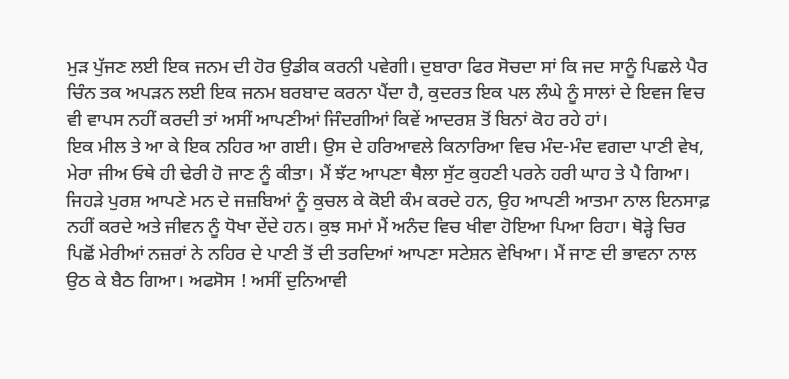ਮੁੜ ਪੁੱਜਣ ਲਈ ਇਕ ਜਨਮ ਦੀ ਹੋਰ ਉਡੀਕ ਕਰਨੀ ਪਵੇਗੀ। ਦੁਬਾਰਾ ਫਿਰ ਸੋਚਦਾ ਸਾਂ ਕਿ ਜਦ ਸਾਨੂੰ ਪਿਛਲੇ ਪੈਰ ਚਿੰਨ ਤਕ ਅਪੜਨ ਲਈ ਇਕ ਜਨਮ ਬਰਬਾਦ ਕਰਨਾ ਪੈਂਦਾ ਹੈ, ਕੁਦਰਤ ਇਕ ਪਲ ਲੰਘੇ ਨੂੰ ਸਾਲਾਂ ਦੇ ਇਵਜ ਵਿਚ ਵੀ ਵਾਪਸ ਨਹੀਂ ਕਰਦੀ ਤਾਂ ਅਸੀਂ ਆਪਣੀਆਂ ਜਿੰਦਗੀਆਂ ਕਿਵੇਂ ਆਦਰਸ਼ ਤੋਂ ਬਿਨਾਂ ਕੋਹ ਰਹੇ ਹਾਂ।
ਇਕ ਮੀਲ ਤੇ ਆ ਕੇ ਇਕ ਨਹਿਰ ਆ ਗਈ। ਉਸ ਦੇ ਹਰਿਆਵਲੇ ਕਿਨਾਰਿਆ ਵਿਚ ਮੰਦ-ਮੰਦ ਵਗਦਾ ਪਾਣੀ ਵੇਖ, ਮੇਰਾ ਜੀਅ ਓਥੇ ਹੀ ਢੇਰੀ ਹੋ ਜਾਣ ਨੂੰ ਕੀਤਾ। ਮੈਂ ਝੱਟ ਆਪਣਾ ਥੈਲਾ ਸੁੱਟ ਕੁਹਣੀ ਪਰਨੇ ਹਰੀ ਘਾਹ ਤੇ ਪੈ ਗਿਆ। ਜਿਹੜੇ ਪੁਰਸ਼ ਆਪਣੇ ਮਨ ਦੇ ਜਜ਼ਬਿਆਂ ਨੂੰ ਕੁਚਲ ਕੇ ਕੋਈ ਕੰਮ ਕਰਦੇ ਹਨ, ਉਹ ਆਪਣੀ ਆਤਮਾ ਨਾਲ ਇਨਸਾਫ਼ ਨਹੀਂ ਕਰਦੇ ਅਤੇ ਜੀਵਨ ਨੂੰ ਧੋਖਾ ਦੇਂਦੇ ਹਨ। ਕੁਝ ਸਮਾਂ ਮੈਂ ਅਨੰਦ ਵਿਚ ਖੀਵਾ ਹੋਇਆ ਪਿਆ ਰਿਹਾ। ਥੋੜ੍ਹੇ ਚਿਰ ਪਿਛੋਂ ਮੇਰੀਆਂ ਨਜ਼ਰਾਂ ਨੇ ਨਹਿਰ ਦੇ ਪਾਣੀ ਤੋਂ ਦੀ ਤਰਦਿਆਂ ਆਪਣਾ ਸਟੇਸ਼ਨ ਵੇਖਿਆ। ਮੈਂ ਜਾਣ ਦੀ ਭਾਵਨਾ ਨਾਲ ਉਠ ਕੇ ਬੈਠ ਗਿਆ। ਅਫਸੋਸ ! ਅਸੀਂ ਦੁਨਿਆਵੀ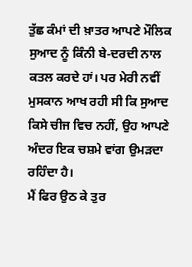ਤੁੱਛ ਕੰਮਾਂ ਦੀ ਖ਼ਾਤਰ ਆਪਣੇ ਮੌਲਿਕ ਸੁਆਦ ਨੂੰ ਕਿੰਨੀ ਬੇ-ਦਰਦੀ ਨਾਲ ਕਤਲ ਕਰਦੇ ਹਾਂ। ਪਰ ਮੇਰੀ ਨਵੀਂ ਮੁਸਕਾਨ ਆਖ ਰਹੀ ਸੀ ਕਿ ਸੁਆਦ ਕਿਸੇ ਚੀਜ ਵਿਚ ਨਹੀਂ, ਉਹ ਆਪਣੇ ਅੰਦਰ ਇਕ ਚਸ਼ਮੇ ਵਾਂਗ ਉਮੜਦਾ ਰਹਿੰਦਾ ਹੈ।
ਮੈਂ ਫਿਰ ਉਠ ਕੇ ਤੁਰ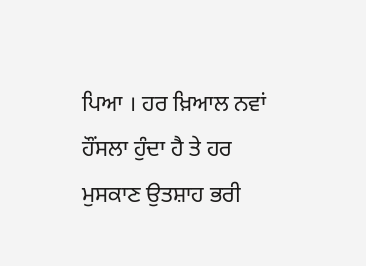ਪਿਆ । ਹਰ ਖ਼ਿਆਲ ਨਵਾਂ ਹੌਂਸਲਾ ਹੁੰਦਾ ਹੈ ਤੇ ਹਰ ਮੁਸਕਾਣ ਉਤਸ਼ਾਹ ਭਰੀ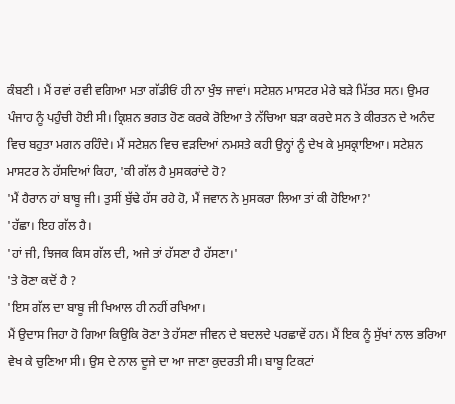ਕੰਬਣੀ । ਮੈਂ ਰਵਾਂ ਰਵੀ ਵਗਿਆ ਮਤਾ ਗੱਡੀਓਂ ਹੀ ਨਾ ਖੁੰਝ ਜਾਵਾਂ। ਸਟੇਸ਼ਨ ਮਾਸਟਰ ਮੇਰੇ ਬੜੇ ਮਿੱਤਰ ਸਨ। ਉਮਰ ਪੰਜਾਹ ਨੂੰ ਪਹੁੰਚੀ ਹੋਈ ਸੀ। ਕ੍ਰਿਸ਼ਨ ਭਗਤ ਹੋਣ ਕਰਕੇ ਰੋਇਆ ਤੇ ਨੱਚਿਆ ਬੜਾ ਕਰਦੇ ਸਨ ਤੇ ਕੀਰਤਨ ਦੇ ਅਨੰਦ ਵਿਚ ਬਹੁਤਾ ਮਗਨ ਰਹਿੰਦੇ। ਮੈਂ ਸਟੇਸ਼ਨ ਵਿਚ ਵੜਦਿਆਂ ਨਮਸਤੇ ਕਹੀ ਉਨ੍ਹਾਂ ਨੂੰ ਦੇਖ ਕੇ ਮੁਸਕ੍ਰਾਇਆ। ਸਟੇਸ਼ਨ ਮਾਸਟਰ ਨੇ ਹੱਸਦਿਆਂ ਕਿਹਾ, 'ਕੀ ਗੱਲ ਹੈ ਮੁਸਕਰਾਂਦੇ ਹੋ?
'ਮੈਂ ਹੈਰਾਨ ਹਾਂ ਬਾਬੂ ਜੀ। ਤੁਸੀਂ ਬੁੱਢੇ ਹੱਸ ਰਹੇ ਹੋ, ਮੈਂ ਜਵਾਨ ਨੇ ਮੁਸਕਰਾ ਲਿਆ ਤਾਂ ਕੀ ਹੋਇਆ?'
'ਹੱਛਾ। ਇਹ ਗੱਲ ਹੈ।
'ਹਾਂ ਜੀ, ਝਿਜਕ ਕਿਸ ਗੱਲ ਦੀ, ਅਜੇ ਤਾਂ ਹੱਸਣਾ ਹੈ ਹੱਸਣਾ।'
'ਤੇ ਰੋਣਾ ਕਦੋਂ ਹੈ ?
'ਇਸ ਗੱਲ ਦਾ ਬਾਬੂ ਜੀ ਖਿਆਲ ਹੀ ਨਹੀਂ ਰਖਿਆ।
ਮੈਂ ਉਦਾਸ ਜਿਹਾ ਹੋ ਗਿਆ ਕਿਉਕਿ ਰੋਣਾ ਤੇ ਹੱਸਣਾ ਜੀਵਨ ਦੇ ਬਦਲਦੇ ਪਰਛਾਵੇਂ ਹਨ। ਮੈਂ ਇਕ ਨੂੰ ਸੁੱਖਾਂ ਨਾਲ ਭਰਿਆ ਵੇਖ ਕੇ ਚੁਣਿਆ ਸੀ। ਉਸ ਦੇ ਨਾਲ ਦੂਜੇ ਦਾ ਆ ਜਾਣਾ ਕੁਦਰਤੀ ਸੀ। ਬਾਬੂ ਟਿਕਟਾਂ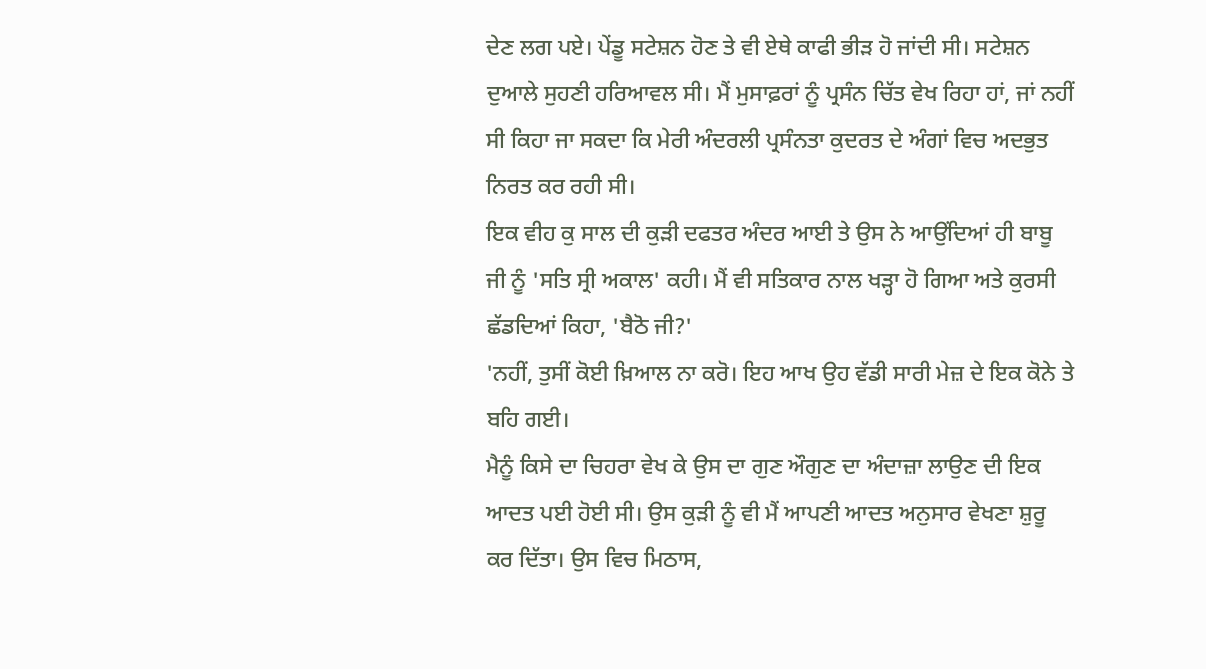ਦੇਣ ਲਗ ਪਏ। ਪੇਂਡੂ ਸਟੇਸ਼ਨ ਹੋਣ ਤੇ ਵੀ ਏਥੇ ਕਾਫੀ ਭੀੜ ਹੋ ਜਾਂਦੀ ਸੀ। ਸਟੇਸ਼ਨ ਦੁਆਲੇ ਸੁਹਣੀ ਹਰਿਆਵਲ ਸੀ। ਮੈਂ ਮੁਸਾਫ਼ਰਾਂ ਨੂੰ ਪ੍ਰਸੰਨ ਚਿੱਤ ਵੇਖ ਰਿਹਾ ਹਾਂ, ਜਾਂ ਨਹੀਂ ਸੀ ਕਿਹਾ ਜਾ ਸਕਦਾ ਕਿ ਮੇਰੀ ਅੰਦਰਲੀ ਪ੍ਰਸੰਨਤਾ ਕੁਦਰਤ ਦੇ ਅੰਗਾਂ ਵਿਚ ਅਦਭੁਤ ਨਿਰਤ ਕਰ ਰਹੀ ਸੀ।
ਇਕ ਵੀਹ ਕੁ ਸਾਲ ਦੀ ਕੁੜੀ ਦਫਤਰ ਅੰਦਰ ਆਈ ਤੇ ਉਸ ਨੇ ਆਉਂਦਿਆਂ ਹੀ ਬਾਬੂ ਜੀ ਨੂੰ 'ਸਤਿ ਸ੍ਰੀ ਅਕਾਲ' ਕਹੀ। ਮੈਂ ਵੀ ਸਤਿਕਾਰ ਨਾਲ ਖੜ੍ਹਾ ਹੋ ਗਿਆ ਅਤੇ ਕੁਰਸੀ ਛੱਡਦਿਆਂ ਕਿਹਾ, 'ਬੈਠੋ ਜੀ?'
'ਨਹੀਂ, ਤੁਸੀਂ ਕੋਈ ਖ਼ਿਆਲ ਨਾ ਕਰੋ। ਇਹ ਆਖ ਉਹ ਵੱਡੀ ਸਾਰੀ ਮੇਜ਼ ਦੇ ਇਕ ਕੋਨੇ ਤੇ ਬਹਿ ਗਈ।
ਮੈਨੂੰ ਕਿਸੇ ਦਾ ਚਿਹਰਾ ਵੇਖ ਕੇ ਉਸ ਦਾ ਗੁਣ ਔਗੁਣ ਦਾ ਅੰਦਾਜ਼ਾ ਲਾਉਣ ਦੀ ਇਕ ਆਦਤ ਪਈ ਹੋਈ ਸੀ। ਉਸ ਕੁੜੀ ਨੂੰ ਵੀ ਮੈਂ ਆਪਣੀ ਆਦਤ ਅਨੁਸਾਰ ਵੇਖਣਾ ਸ਼ੁਰੂ ਕਰ ਦਿੱਤਾ। ਉਸ ਵਿਚ ਮਿਠਾਸ,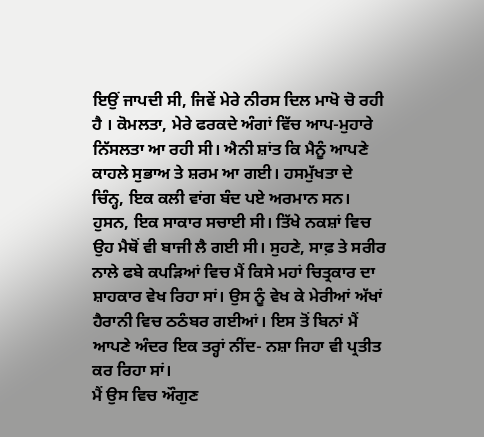ਇਉਂ ਜਾਪਦੀ ਸੀ, ਜਿਵੇਂ ਮੇਰੇ ਨੀਰਸ ਦਿਲ ਮਾਖੋ ਚੋ ਰਹੀ ਹੈ । ਕੋਮਲਤਾ, ਮੇਰੇ ਫਰਕਦੇ ਅੰਗਾਂ ਵਿੱਚ ਆਪ-ਮੁਹਾਰੇ ਨਿੱਸਲਤਾ ਆ ਰਹੀ ਸੀ। ਐਨੀ ਸ਼ਾਂਤ ਕਿ ਮੈਨੂੰ ਆਪਣੇ ਕਾਹਲੇ ਸੁਭਾਅ ਤੇ ਸ਼ਰਮ ਆ ਗਈ। ਹਸਮੁੱਖਤਾ ਦੇ ਚਿੰਨ੍ਹ, ਇਕ ਕਲੀ ਵਾਂਗ ਬੰਦ ਪਏ ਅਰਮਾਨ ਸਨ। ਹੁਸਨ, ਇਕ ਸਾਕਾਰ ਸਚਾਈ ਸੀ। ਤਿੱਖੇ ਨਕਸ਼ਾਂ ਵਿਚ ਉਹ ਮੈਥੋਂ ਵੀ ਬਾਜੀ ਲੈ ਗਈ ਸੀ। ਸੁਹਣੇ, ਸਾਫ਼ ਤੇ ਸਰੀਰ ਨਾਲੇ ਫਬੇ ਕਪੜਿਆਂ ਵਿਚ ਮੈਂ ਕਿਸੇ ਮਹਾਂ ਚਿਤ੍ਰਕਾਰ ਦਾ ਸ਼ਾਹਕਾਰ ਵੇਖ ਰਿਹਾ ਸਾਂ। ਉਸ ਨੂੰ ਵੇਖ ਕੇ ਮੇਰੀਆਂ ਅੱਖਾਂ ਹੈਰਾਨੀ ਵਿਚ ਠਠੰਬਰ ਗਈਆਂ। ਇਸ ਤੋਂ ਬਿਨਾਂ ਮੈਂ ਆਪਣੇ ਅੰਦਰ ਇਕ ਤਰ੍ਹਾਂ ਨੀਂਦ- ਨਸ਼ਾ ਜਿਹਾ ਵੀ ਪ੍ਰਤੀਤ ਕਰ ਰਿਹਾ ਸਾਂ।
ਮੈਂ ਉਸ ਵਿਚ ਔਗੁਣ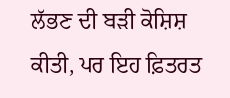ਲੱਭਣ ਦੀ ਬੜੀ ਕੋਸ਼ਿਸ਼ ਕੀਤੀ, ਪਰ ਇਹ ਫ਼ਿਤਰਤ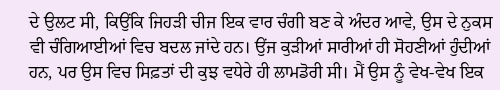ਦੇ ਉਲਟ ਸੀ, ਕਿਉਂਕਿ ਜਿਹੜੀ ਚੀਜ ਇਕ ਵਾਰ ਚੰਗੀ ਬਣ ਕੇ ਅੰਦਰ ਆਵੇ, ਉਸ ਦੇ ਨੁਕਸ ਵੀ ਚੰਗਿਆਈਆਂ ਵਿਚ ਬਦਲ ਜਾਂਦੇ ਹਨ। ਉਂਜ ਕੁੜੀਆਂ ਸਾਰੀਆਂ ਹੀ ਸੋਹਣੀਆਂ ਹੁੰਦੀਆਂ ਹਨ, ਪਰ ਉਸ ਵਿਚ ਸਿਫ਼ਤਾਂ ਦੀ ਕੁਝ ਵਧੇਰੇ ਹੀ ਲਾਮਡੋਰੀ ਸੀ। ਮੈਂ ਉਸ ਨੂੰ ਵੇਖ-ਵੇਖ ਇਕ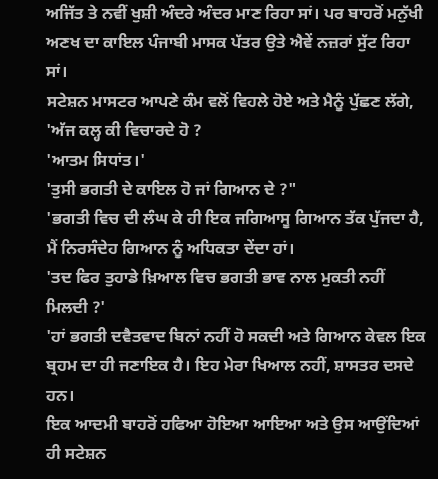ਅਜਿੱਤ ਤੇ ਨਵੀਂ ਖੁਸ਼ੀ ਅੰਦਰੇ ਅੰਦਰ ਮਾਣ ਰਿਹਾ ਸਾਂ। ਪਰ ਬਾਹਰੋਂ ਮਨੁੱਖੀ ਅਣਖ ਦਾ ਕਾਇਲ ਪੰਜਾਬੀ ਮਾਸਕ ਪੱਤਰ ਉਤੇ ਐਵੇਂ ਨਜ਼ਰਾਂ ਸੁੱਟ ਰਿਹਾ ਸਾਂ।
ਸਟੇਸ਼ਨ ਮਾਸਟਰ ਆਪਣੇ ਕੰਮ ਵਲੋਂ ਵਿਹਲੇ ਹੋਏ ਅਤੇ ਮੈਨੂੰ ਪੁੱਛਣ ਲੱਗੇ, 'ਅੱਜ ਕਲ੍ਹ ਕੀ ਵਿਚਾਰਦੇ ਹੋ ?
'ਆਤਮ ਸਿਧਾਂਤ।'
'ਤੁਸੀ ਭਗਤੀ ਦੇ ਕਾਇਲ ਹੋ ਜਾਂ ਗਿਆਨ ਦੇ ?"
'ਭਗਤੀ ਵਿਚ ਦੀ ਲੰਘ ਕੇ ਹੀ ਇਕ ਜਗਿਆਸੂ ਗਿਆਨ ਤੱਕ ਪੁੱਜਦਾ ਹੈ, ਮੈਂ ਨਿਰਸੰਦੇਹ ਗਿਆਨ ਨੂੰ ਅਧਿਕਤਾ ਦੇਂਦਾ ਹਾਂ।
'ਤਦ ਫਿਰ ਤੁਹਾਡੇ ਖ਼ਿਆਲ ਵਿਚ ਭਗਤੀ ਭਾਵ ਨਾਲ ਮੁਕਤੀ ਨਹੀਂ ਮਿਲਦੀ ?'
'ਹਾਂ ਭਗਤੀ ਦਵੈਤਵਾਦ ਬਿਨਾਂ ਨਹੀਂ ਹੋ ਸਕਦੀ ਅਤੇ ਗਿਆਨ ਕੇਵਲ ਇਕ ਬ੍ਰਹਮ ਦਾ ਹੀ ਜਣਾਇਕ ਹੈ। ਇਹ ਮੇਰਾ ਖਿਆਲ ਨਹੀਂ, ਸ਼ਾਸਤਰ ਦਸਦੇ ਹਨ।
ਇਕ ਆਦਮੀ ਬਾਹਰੋਂ ਹਫਿਆ ਹੋਇਆ ਆਇਆ ਅਤੇ ਉਸ ਆਉਂਦਿਆਂ ਹੀ ਸਟੇਸ਼ਨ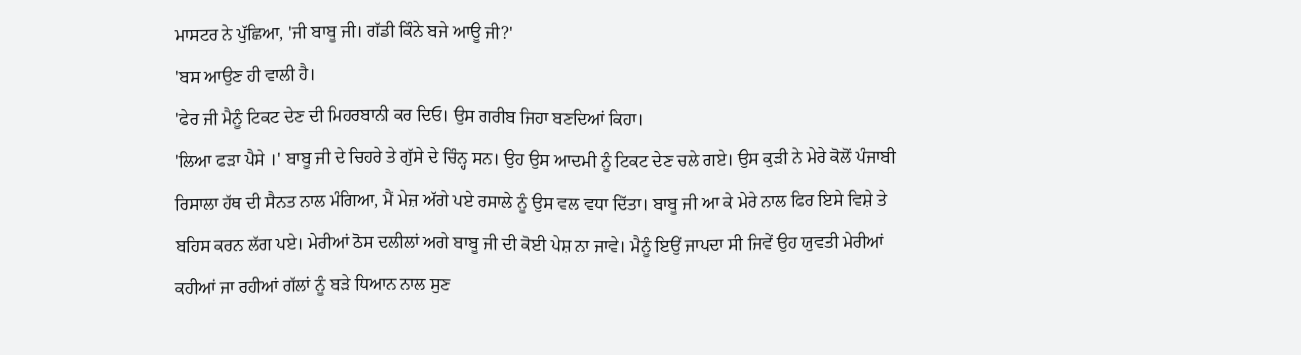ਮਾਸਟਰ ਨੇ ਪੁੱਛਿਆ, 'ਜੀ ਬਾਬੂ ਜੀ। ਗੱਡੀ ਕਿੰਨੇ ਬਜੇ ਆਊ ਜੀ?'
'ਬਸ ਆਉਣ ਹੀ ਵਾਲੀ ਹੈ।
'ਫੇਰ ਜੀ ਮੈਨੂੰ ਟਿਕਟ ਦੇਣ ਦੀ ਮਿਹਰਬਾਨੀ ਕਰ ਦਿਓ। ਉਸ ਗਰੀਬ ਜਿਹਾ ਬਣਦਿਆਂ ਕਿਹਾ।
'ਲਿਆ ਫੜਾ ਪੈਸੇ ।' ਬਾਬੂ ਜੀ ਦੇ ਚਿਹਰੇ ਤੇ ਗੁੱਸੇ ਦੇ ਚਿੰਨ੍ਹ ਸਨ। ਉਹ ਉਸ ਆਦਮੀ ਨੂੰ ਟਿਕਟ ਦੇਣ ਚਲੇ ਗਏ। ਉਸ ਕੁੜੀ ਨੇ ਮੇਰੇ ਕੋਲੋਂ ਪੰਜਾਬੀ ਰਿਸਾਲਾ ਹੱਥ ਦੀ ਸੈਨਤ ਨਾਲ ਮੰਗਿਆ, ਮੈਂ ਮੇਜ਼ ਅੱਗੇ ਪਏ ਰਸਾਲੇ ਨੂੰ ਉਸ ਵਲ ਵਧਾ ਦਿੱਤਾ। ਬਾਬੂ ਜੀ ਆ ਕੇ ਮੇਰੇ ਨਾਲ ਫਿਰ ਇਸੇ ਵਿਸ਼ੇ ਤੇ ਬਹਿਸ ਕਰਨ ਲੱਗ ਪਏ। ਮੇਰੀਆਂ ਠੋਸ ਦਲੀਲਾਂ ਅਗੇ ਬਾਬੂ ਜੀ ਦੀ ਕੋਈ ਪੇਸ਼ ਨਾ ਜਾਵੇ। ਮੈਨੂੰ ਇਉਂ ਜਾਪਦਾ ਸੀ ਜਿਵੇਂ ਉਹ ਯੁਵਤੀ ਮੇਰੀਆਂ ਕਹੀਆਂ ਜਾ ਰਹੀਆਂ ਗੱਲਾਂ ਨੂੰ ਬੜੇ ਧਿਆਨ ਨਾਲ ਸੁਣ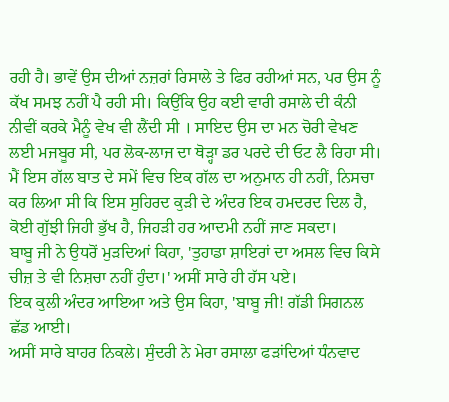ਰਹੀ ਹੈ। ਭਾਵੇਂ ਉਸ ਦੀਆਂ ਨਜ਼ਰਾਂ ਰਿਸਾਲੇ ਤੇ ਫਿਰ ਰਹੀਆਂ ਸਨ, ਪਰ ਉਸ ਨੂੰ ਕੱਖ ਸਮਝ ਨਹੀਂ ਪੈ ਰਹੀ ਸੀ। ਕਿਉਂਕਿ ਉਹ ਕਈ ਵਾਰੀ ਰਸਾਲੇ ਦੀ ਕੰਨੀ ਨੀਵੀਂ ਕਰਕੇ ਮੈਨੂੰ ਵੇਖ ਵੀ ਲੈਂਦੀ ਸੀ । ਸਾਇਦ ਉਸ ਦਾ ਮਨ ਚੋਰੀ ਵੇਖਣ ਲਈ ਮਜਬੂਰ ਸੀ, ਪਰ ਲੋਕ-ਲਾਜ ਦਾ ਥੋੜ੍ਹਾ ਡਰ ਪਰਦੇ ਦੀ ਓਟ ਲੈ ਰਿਹਾ ਸੀ। ਮੈਂ ਇਸ ਗੱਲ ਬਾਤ ਦੇ ਸਮੇਂ ਵਿਚ ਇਕ ਗੱਲ ਦਾ ਅਨੁਮਾਨ ਹੀ ਨਹੀਂ, ਨਿਸਚਾ ਕਰ ਲਿਆ ਸੀ ਕਿ ਇਸ ਸੁਹਿਰਦ ਕੁੜੀ ਦੇ ਅੰਦਰ ਇਕ ਹਮਦਰਦ ਦਿਲ ਹੈ, ਕੋਈ ਗੁੱਝੀ ਜਿਹੀ ਭੁੱਖ ਹੈ, ਜਿਹੜੀ ਹਰ ਆਦਮੀ ਨਹੀਂ ਜਾਣ ਸਕਦਾ।
ਬਾਬੂ ਜੀ ਨੇ ਉਧਰੋਂ ਮੁੜਦਿਆਂ ਕਿਹਾ, 'ਤੁਹਾਡਾ ਸ਼ਾਇਰਾਂ ਦਾ ਅਸਲ ਵਿਚ ਕਿਸੇ ਚੀਜ਼ ਤੇ ਵੀ ਨਿਸ਼ਚਾ ਨਹੀਂ ਹੁੰਦਾ।' ਅਸੀਂ ਸਾਰੇ ਹੀ ਹੱਸ ਪਏ।
ਇਕ ਕੁਲੀ ਅੰਦਰ ਆਇਆ ਅਤੇ ਉਸ ਕਿਹਾ, 'ਬਾਬੂ ਜੀ! ਗੱਡੀ ਸਿਗਨਲ ਛੱਡ ਆਈ।
ਅਸੀਂ ਸਾਰੇ ਬਾਹਰ ਨਿਕਲੇ। ਸੁੰਦਰੀ ਨੇ ਮੇਰਾ ਰਸਾਲਾ ਫੜਾਂਦਿਆਂ ਧੰਨਵਾਦ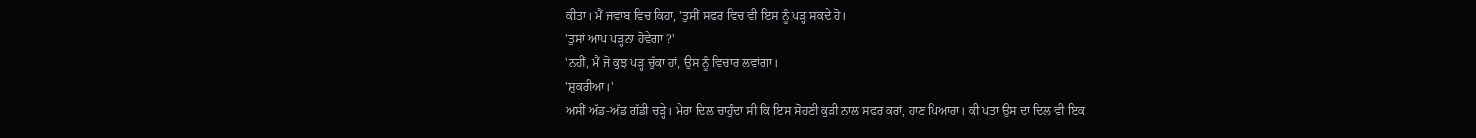ਕੀਤਾ। ਮੈਂ ਜਵਾਬ ਵਿਚ ਕਿਹਾ, 'ਤੁਸੀਂ ਸਫਰ ਵਿਚ ਵੀ ਇਸ ਨੂੰ ਪੜ੍ਹ ਸਕਦੇ ਹੋ।
'ਤੁਸਾਂ ਆਪ ਪੜ੍ਹਨਾ ਹੋਵੇਗਾ ?'
'ਨਹੀਂ, ਮੈਂ ਜੋ ਕੁਝ ਪੜ੍ਹ ਚੁੱਕਾ ਹਾਂ, ਉਸ ਨੂੰ ਵਿਚਾਰ ਲਵਾਂਗਾ।
'ਸ਼ੁਕਰੀਆ।'
ਅਸੀਂ ਅੱਡ-ਅੱਡ ਗੱਡੀ ਚੜ੍ਹੇ। ਮੇਰਾ ਦਿਲ ਚਾਹੁੰਦਾ ਸੀ ਕਿ ਇਸ ਸੋਹਣੀ ਕੁੜੀ ਨਾਲ ਸਫਰ ਕਰਾਂ, ਹਾਣ ਪਿਆਰਾ। ਕੀ ਪਤਾ ਉਸ ਦਾ ਦਿਲ ਵੀ ਇਕ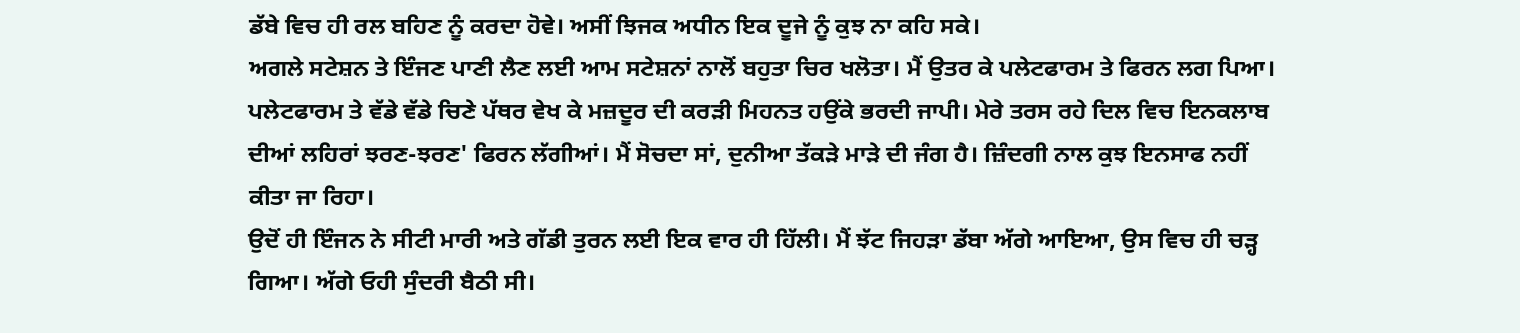ਡੱਬੇ ਵਿਚ ਹੀ ਰਲ ਬਹਿਣ ਨੂੰ ਕਰਦਾ ਹੋਵੇ। ਅਸੀਂ ਝਿਜਕ ਅਧੀਨ ਇਕ ਦੂਜੇ ਨੂੰ ਕੁਝ ਨਾ ਕਹਿ ਸਕੇ।
ਅਗਲੇ ਸਟੇਸ਼ਨ ਤੇ ਇੰਜਣ ਪਾਣੀ ਲੈਣ ਲਈ ਆਮ ਸਟੇਸ਼ਨਾਂ ਨਾਲੋਂ ਬਹੁਤਾ ਚਿਰ ਖਲੋਤਾ। ਮੈਂ ਉਤਰ ਕੇ ਪਲੇਟਫਾਰਮ ਤੇ ਫਿਰਨ ਲਗ ਪਿਆ। ਪਲੇਟਫਾਰਮ ਤੇ ਵੱਡੇ ਵੱਡੇ ਚਿਣੇ ਪੱਥਰ ਵੇਖ ਕੇ ਮਜ਼ਦੂਰ ਦੀ ਕਰੜੀ ਮਿਹਨਤ ਹਉਂਕੇ ਭਰਦੀ ਜਾਪੀ। ਮੇਰੇ ਤਰਸ ਰਹੇ ਦਿਲ ਵਿਚ ਇਨਕਲਾਬ ਦੀਆਂ ਲਹਿਰਾਂ ਝਰਣ-ਝਰਣ' ਫਿਰਨ ਲੱਗੀਆਂ। ਮੈਂ ਸੋਚਦਾ ਸਾਂ, ਦੁਨੀਆ ਤੱਕੜੇ ਮਾੜੇ ਦੀ ਜੰਗ ਹੈ। ਜ਼ਿੰਦਗੀ ਨਾਲ ਕੁਝ ਇਨਸਾਫ ਨਹੀਂ ਕੀਤਾ ਜਾ ਰਿਹਾ।
ਉਦੋਂ ਹੀ ਇੰਜਨ ਨੇ ਸੀਟੀ ਮਾਰੀ ਅਤੇ ਗੱਡੀ ਤੁਰਨ ਲਈ ਇਕ ਵਾਰ ਹੀ ਹਿੱਲੀ। ਮੈਂ ਝੱਟ ਜਿਹੜਾ ਡੱਬਾ ਅੱਗੇ ਆਇਆ, ਉਸ ਵਿਚ ਹੀ ਚੜ੍ਹ ਗਿਆ। ਅੱਗੇ ਓਹੀ ਸੁੰਦਰੀ ਬੈਠੀ ਸੀ।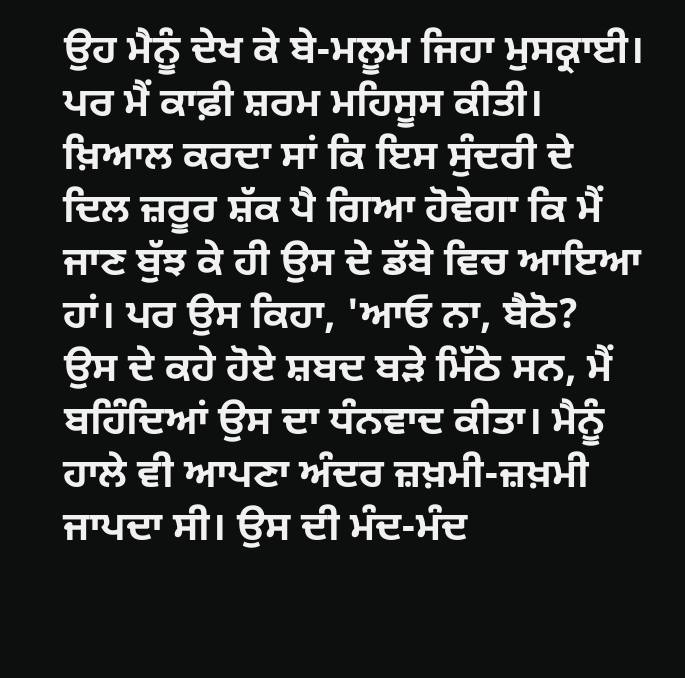ਉਹ ਮੈਨੂੰ ਦੇਖ ਕੇ ਬੇ-ਮਲੂਮ ਜਿਹਾ ਮੁਸਕ੍ਰਾਈ। ਪਰ ਮੈਂ ਕਾਫ਼ੀ ਸ਼ਰਮ ਮਹਿਸੂਸ ਕੀਤੀ। ਖ਼ਿਆਲ ਕਰਦਾ ਸਾਂ ਕਿ ਇਸ ਸੁੰਦਰੀ ਦੇ ਦਿਲ ਜ਼ਰੂਰ ਸ਼ੱਕ ਪੈ ਗਿਆ ਹੋਵੇਗਾ ਕਿ ਮੈਂ ਜਾਣ ਬੁੱਝ ਕੇ ਹੀ ਉਸ ਦੇ ਡੱਬੇ ਵਿਚ ਆਇਆ ਹਾਂ। ਪਰ ਉਸ ਕਿਹਾ, 'ਆਓ ਨਾ, ਬੈਠੋ?
ਉਸ ਦੇ ਕਹੇ ਹੋਏ ਸ਼ਬਦ ਬੜੇ ਮਿੱਠੇ ਸਨ, ਮੈਂ ਬਹਿੰਦਿਆਂ ਉਸ ਦਾ ਧੰਨਵਾਦ ਕੀਤਾ। ਮੈਨੂੰ ਹਾਲੇ ਵੀ ਆਪਣਾ ਅੰਦਰ ਜ਼ਖ਼ਮੀ-ਜ਼ਖ਼ਮੀ ਜਾਪਦਾ ਸੀ। ਉਸ ਦੀ ਮੰਦ-ਮੰਦ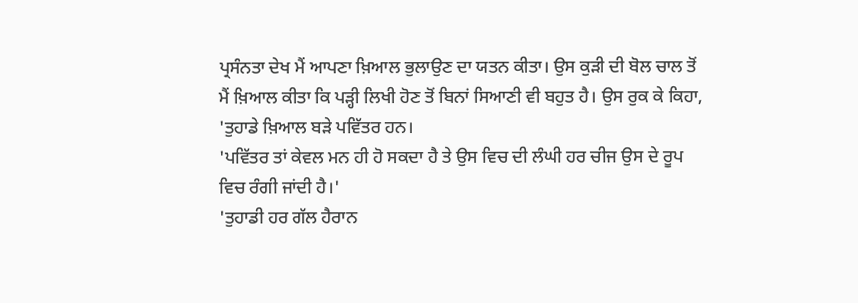ਪ੍ਰਸੰਨਤਾ ਦੇਖ ਮੈਂ ਆਪਣਾ ਖ਼ਿਆਲ ਭੁਲਾਉਣ ਦਾ ਯਤਨ ਕੀਤਾ। ਉਸ ਕੁੜੀ ਦੀ ਬੋਲ ਚਾਲ ਤੋਂ ਮੈਂ ਖ਼ਿਆਲ ਕੀਤਾ ਕਿ ਪੜ੍ਹੀ ਲਿਖੀ ਹੋਣ ਤੋਂ ਬਿਨਾਂ ਸਿਆਣੀ ਵੀ ਬਹੁਤ ਹੈ। ਉਸ ਰੁਕ ਕੇ ਕਿਹਾ, 'ਤੁਹਾਡੇ ਖ਼ਿਆਲ ਬੜੇ ਪਵਿੱਤਰ ਹਨ।
'ਪਵਿੱਤਰ ਤਾਂ ਕੇਵਲ ਮਨ ਹੀ ਹੋ ਸਕਦਾ ਹੈ ਤੇ ਉਸ ਵਿਚ ਦੀ ਲੰਘੀ ਹਰ ਚੀਜ ਉਸ ਦੇ ਰੂਪ ਵਿਚ ਰੰਗੀ ਜਾਂਦੀ ਹੈ।'
'ਤੁਹਾਡੀ ਹਰ ਗੱਲ ਹੈਰਾਨ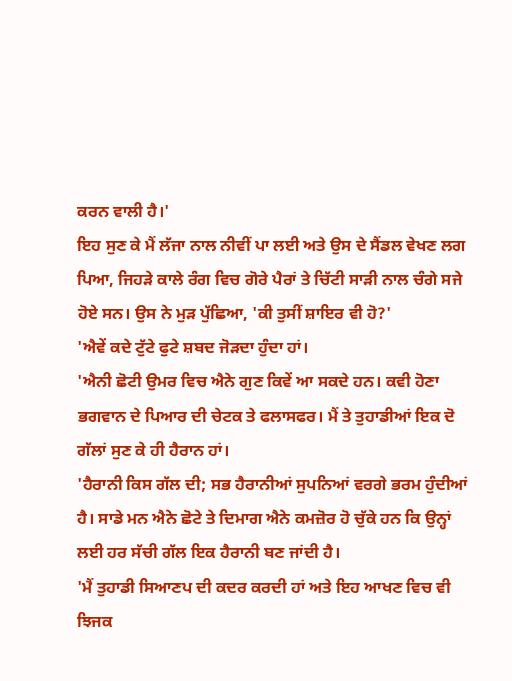ਕਰਨ ਵਾਲੀ ਹੈ।'
ਇਹ ਸੁਣ ਕੇ ਮੈਂ ਲੱਜਾ ਨਾਲ ਨੀਵੀਂ ਪਾ ਲਈ ਅਤੇ ਉਸ ਦੇ ਸੈਂਡਲ ਵੇਖਣ ਲਗ ਪਿਆ, ਜਿਹੜੇ ਕਾਲੇ ਰੰਗ ਵਿਚ ਗੋਰੇ ਪੈਰਾਂ ਤੇ ਚਿੱਟੀ ਸਾੜੀ ਨਾਲ ਚੰਗੇ ਸਜੇ ਹੋਏ ਸਨ। ਉਸ ਨੇ ਮੁੜ ਪੁੱਛਿਆ, 'ਕੀ ਤੁਸੀਂ ਸ਼ਾਇਰ ਵੀ ਹੋ?'
'ਐਵੇਂ ਕਦੇ ਟੁੱਟੇ ਫੁਟੇ ਸ਼ਬਦ ਜੋੜਦਾ ਹੁੰਦਾ ਹਾਂ।
'ਐਨੀ ਛੋਟੀ ਉਮਰ ਵਿਚ ਐਨੇ ਗੁਣ ਕਿਵੇਂ ਆ ਸਕਦੇ ਹਨ। ਕਵੀ ਹੋਣਾ ਭਗਵਾਨ ਦੇ ਪਿਆਰ ਦੀ ਚੇਟਕ ਤੇ ਫਲਾਸਫਰ। ਮੈਂ ਤੇ ਤੁਹਾਡੀਆਂ ਇਕ ਦੋ ਗੱਲਾਂ ਸੁਣ ਕੇ ਹੀ ਹੈਰਾਨ ਹਾਂ।
'ਹੈਰਾਨੀ ਕਿਸ ਗੱਲ ਦੀ; ਸਭ ਹੈਰਾਨੀਆਂ ਸੁਪਨਿਆਂ ਵਰਗੇ ਭਰਮ ਹੁੰਦੀਆਂ ਹੈ। ਸਾਡੇ ਮਨ ਐਨੇ ਛੋਟੇ ਤੇ ਦਿਮਾਗ ਐਨੇ ਕਮਜ਼ੋਰ ਹੋ ਚੁੱਕੇ ਹਨ ਕਿ ਉਨ੍ਹਾਂ ਲਈ ਹਰ ਸੱਚੀ ਗੱਲ ਇਕ ਹੈਰਾਨੀ ਬਣ ਜਾਂਦੀ ਹੈ।
'ਮੈਂ ਤੁਹਾਡੀ ਸਿਆਣਪ ਦੀ ਕਦਰ ਕਰਦੀ ਹਾਂ ਅਤੇ ਇਹ ਆਖਣ ਵਿਚ ਵੀ ਝਿਜਕ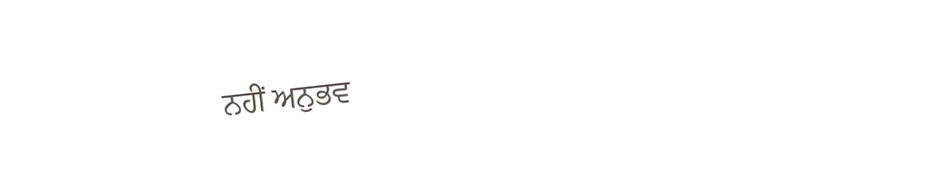ਨਹੀਂ ਅਨੁਭਵ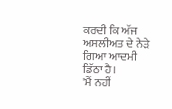ਕਰਦੀ ਕਿ ਅੱਜ ਅਸਲੀਅਤ ਦੇ ਨੇੜੇ ਗਿਆ ਆਦਮੀ ਡਿੱਠਾ ਹੈ।
'ਮੈਂ ਨਹੀਂ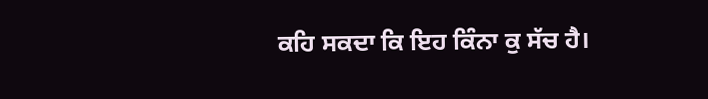ਕਹਿ ਸਕਦਾ ਕਿ ਇਹ ਕਿੰਨਾ ਕੁ ਸੱਚ ਹੈ।